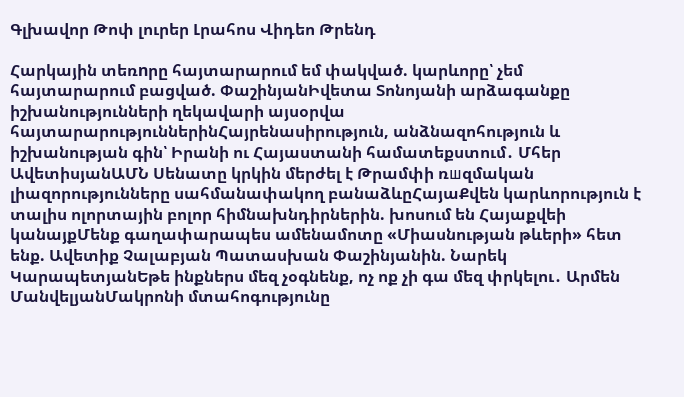Գլխավոր Թոփ լուրեր Լրահոս Վիդեո Թրենդ

Հարկային տեռnրը հայտարարում եմ փակված. կարևորը՝ չեմ հայտարարում բացված. ՓաշինյանԻվետա Տոնոյանի արձագանքը իշխանությունների ղեկավարի այսօրվա հայտարարություններինՀայրենասիրություն, անձնազոհություն և իշխանության գին՝ Իրանի ու Հայաստանի համատեքստում․ Մհեր ԱվետիսյանԱՄՆ Սենատը կրկին մերժել է Թրամփի ռшզմական լիազորությունները սահմանափակող բանաձևըՀայաՔվեն կարևորություն է տալիս ոլորտային բոլոր հիմնախնդիրներին. խոսում են Հայաքվեի կանայքՄենք գաղափարապես ամենամոտը «Միասնության թևերի» հետ ենք. Ավետիք Չալաբյան Պատասխան Փաշինյանին. Նարեկ ԿարապետյանԵթե ինքներս մեզ չօգնենք, ոչ ոք չի գա մեզ փրկելու․ Արմեն ՄանվելյանՄակրոնի մտահոգությունը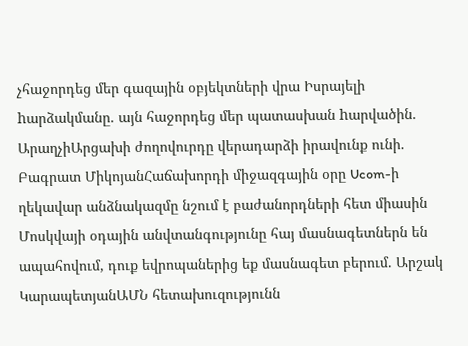չհաջորդեց մեր գազային օբյեկտների վրա Իսրայելի hարձակմանը. այն հաջորդեց մեր պատասխան hարվածին. ԱրաղչիԱրցախի ժողովուրդը վերադարձի իրավունք ունի. Բագրատ ՄիկոյանՀաճախորդի միջազգային օրը Ucom-ի ղեկավար անձնակազմը նշում է բաժանորդների հետ միասին Մոսկվայի օդային անվտանգությունը հայ մասնագետներն են ապահովում, դուք եվրոպաներից եք մասնագետ բերում. Արշակ ԿարապետյանԱՄՆ հետախուզությունն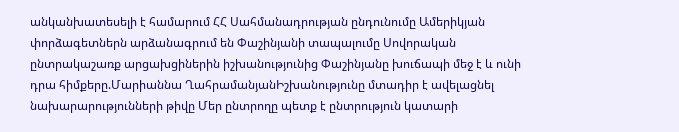անկանխատեսելի է համարում ՀՀ Սահմանադրության ընդունումը Ամերիկյան փորձագետներն արձանագրում են Փաշինյանի տապալումը Սովորական ընտրակաշառք արցախցիներին իշխանությունից Փաշինյանը խուճապի մեջ է և ունի դրա հիմքերը.Մարիաննա ՂահրամանյանԻշխանությունը մտադիր է ավելացնել նախարարությունների թիվը Մեր ընտրողը պետք է ընտրություն կատարի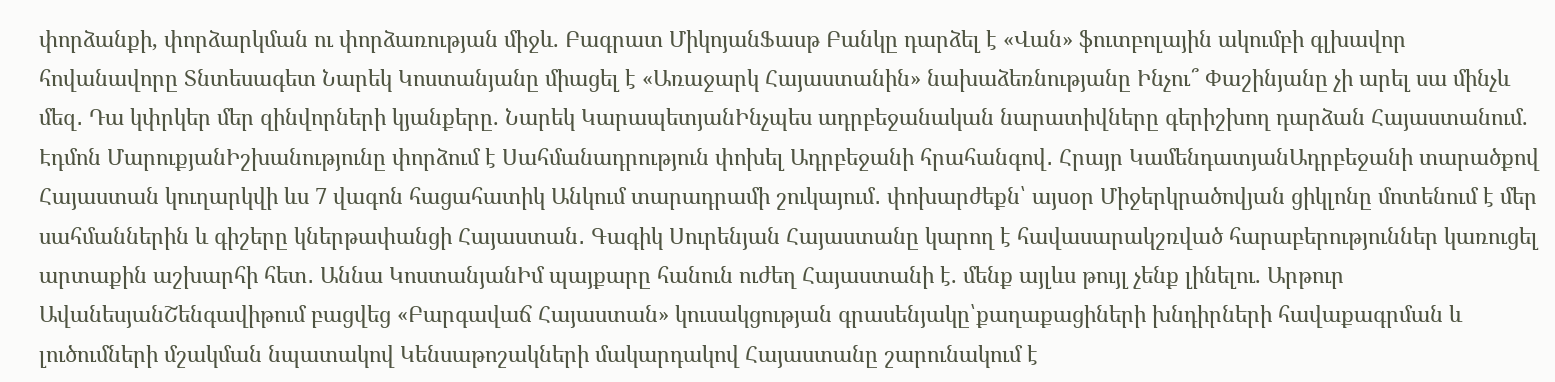փորձանքի, փորձարկման ու փորձառության միջև. Բագրատ ՄիկոյանՖասթ Բանկը դարձել է «Վան» ֆուտբոլային ակումբի գլխավոր հովանավորը Տնտեսագետ Նարեկ Կոստանյանը միացել է «Առաջարկ Հայաստանին» նախաձեռնությանը Ինչու՞ Փաշինյանը չի արել սա մինչև մեզ․ Դա կփրկեր մեր զինվորների կյանքերը. Նարեկ ԿարապետյանԻնչպես ադրբեջանական նարատիվները գերիշխող դարձան Հայաստանում. Էդմոն ՄարուքյանԻշխանությունը փորձում է Սահմանադրություն փոխել Ադրբեջանի հրահանգով․ Հրայր ԿամենդատյանԱդրբեջանի տարածքով Հայաստան կուղարկվի ևս 7 վագոն հացահատիկ Անկում տարադրամի շուկայում․ փոխարժեքն՝ այսօր Միջերկրածովյան ցիկլոնը մոտենում է մեր սահմաններին և գիշերը կներթափանցի Հայաստան․ Գագիկ Սուրենյան Հայաստանը կարող է հավասարակշռված հարաբերություններ կառուցել արտաքին աշխարհի հետ․ Աննա ԿոստանյանԻմ պայքարը հանուն ուժեղ Հայաստանի է. մենք այլևս թույլ չենք լինելու. Արթուր ԱվանեսյանՇենգավիթում բացվեց «Բարգավաճ Հայաստան» կուսակցության գրասենյակը՝քաղաքացիների խնդիրների հավաքագրման և լուծումների մշակման նպատակով Կենսաթոշակների մակարդակով Հայաստանը շարունակում է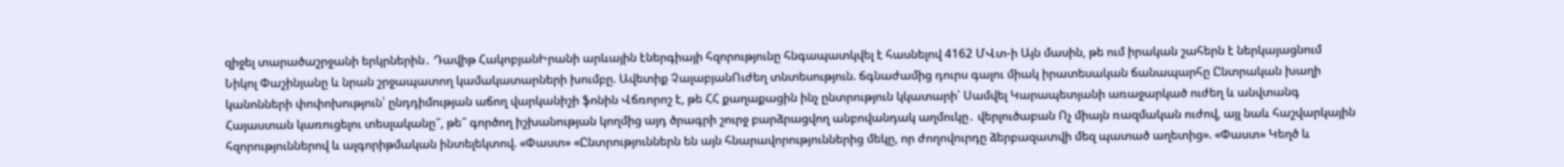զիջել տարածաշրջանի երկրներին․ Դավիթ ՀակոբյանԻրանի արևային էներգիայի հզորությունը հնգապատկվել է հասնելով 4162 ՄՎտ-ի Այն մասին, թե ում իրական շահերն է ներկայացնում Նիկոլ Փաշինյանը և նրան շրջապատող կամակատարների խումբը. Ավետիք ՉալաբյանՈւժեղ տնտեսություն. ճգնաժամից դուրս գալու միակ իրատեսական ճանապարհը Ընտրական խաղի կանոնների փոփոխություն՝ ընդդիմության աճող վարկանիշի ֆոնին Վճռորոշ է, թե ՀՀ քաղաքացին ինչ ընտրություն կկատարի՝ Սամվել Կարապետյանի առաջարկած ուժեղ և անվտանգ Հայաստան կառուցելու տեսլականը՞, թե՞ գործող իշխանության կողմից այդ ծրագրի շուրջ բարձրացվող անբովանդակ աղմուկը․ վերլուծաբան Ոչ միայն ռազմական ուժով, այլ նաև հաշվարկային հզորություններով և ալգորիթմական ինտելեկտով. «Փաստ» «Ընտրություններն են այն հնարավորություններից մեկը, որ ժողովուրդը ձերբազատվի մեզ պատած աղետից». «Փաստ» Կեղծ և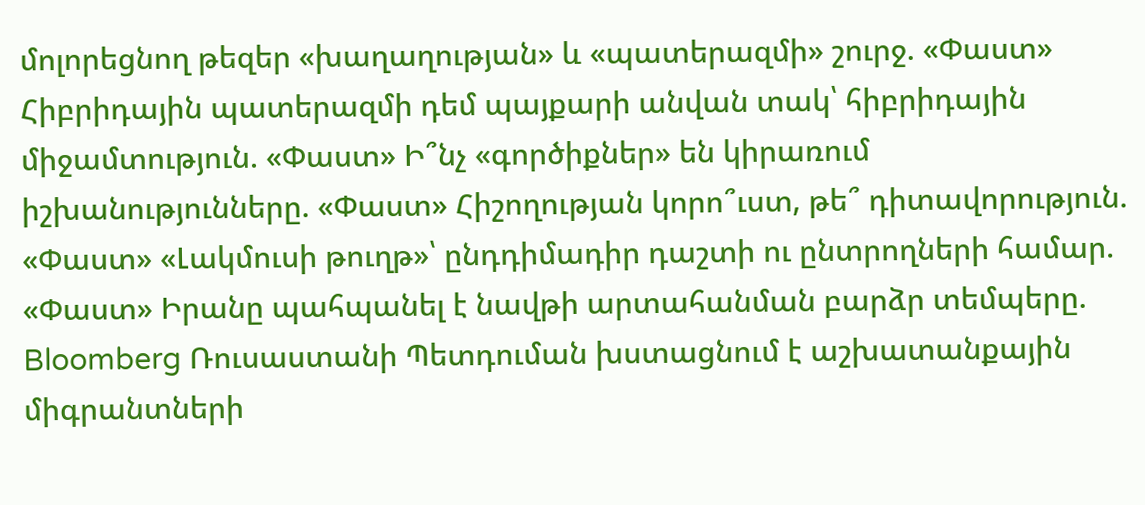մոլորեցնող թեզեր «խաղաղության» և «պատերազմի» շուրջ. «Փաստ» Հիբրիդային պատերազմի դեմ պայքարի անվան տակ՝ հիբրիդային միջամտություն. «Փաստ» Ի՞նչ «գործիքներ» են կիրառում իշխանությունները. «Փաստ» Հիշողության կորո՞ւստ, թե՞ դիտավորություն. «Փաստ» «Լակմուսի թուղթ»՝ ընդդիմադիր դաշտի ու ընտրողների համար. «Փաստ» Իրանը պահպանել է նավթի արտահանման բարձր տեմպերը. Bloomberg Ռուսաստանի Պետդուման խստացնում է աշխատանքային միգրանտների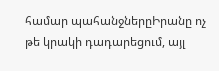համար պահանջներըԻրանը ոչ թե կրակի դադարեցում, այլ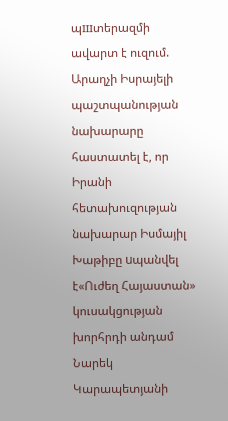պшտերազմի ավարտ է ուզում. Արաղչի Իսրայելի պաշտպանության նախարարը հաստատել է, որ Իրանի հետախուզության նախարար Իսմայիլ Խաթիբը uպանվել է«Ուժեղ Հայաստան» կուսակցության խորհրդի անդամ Նարեկ Կարապետյանի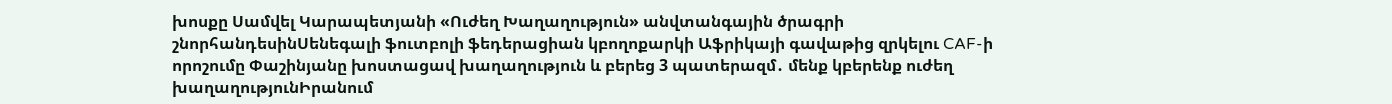խոսքը Սամվել Կարապետյանի «Ուժեղ Խաղաղություն» անվտանգային ծրագրի շնորհանդեսինՍենեգալի ֆուտբոլի ֆեդերացիան կբողոքարկի Աֆրիկայի գավաթից զրկելու CAF-ի որոշումը Փաշինյանը խոստացավ խաղաղություն և բերեց 3 պատերազմ․ մենք կբերենք ուժեղ խաղաղությունԻրանում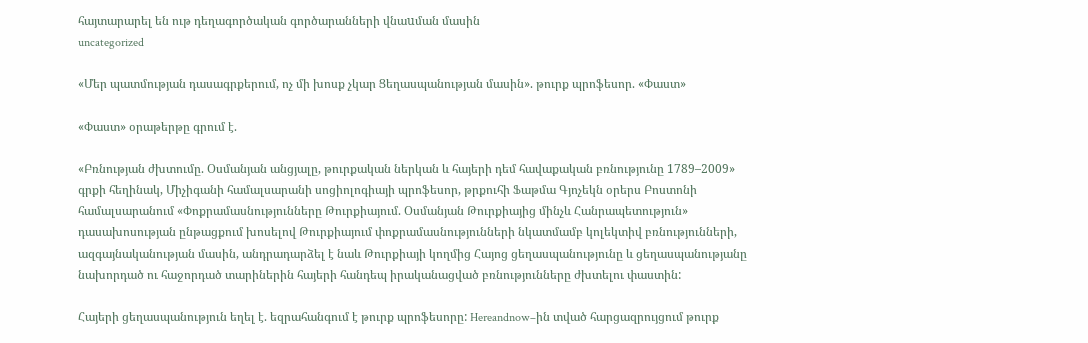հայտարարել են ութ դեղագործական գործարանների վնաuման մասին
uncategorized

«Մեր պատմության դասագրքերում, ոչ մի խոսք չկար Ցեղասպանության մասին». թուրք պրոֆեսոր. «Փաստ»

«Փաստ» օրաթերթը գրում է.

«Բռնության ժխտումը. Օսմանյան անցյալը, թուրքական ներկան և հայերի դեմ հավաքական բռնությունը 1789–2009» գրքի հեղինակ, Միչիգանի համալսարանի սոցիոլոգիայի պրոֆեսոր, թրքուհի Ֆաթմա Գյոչեկն օրերս Բոստոնի համալսարանում «Փոքրամասնությունները Թուրքիայում. Օսմանյան Թուրքիայից մինչև Հանրապետություն» դասախոսության ընթացքում խոսելով Թուրքիայում փոքրամասնությունների նկատմամբ կոլեկտիվ բռնությունների, ազգայնականության մասին, անդրադարձել է նաև Թուրքիայի կողմից Հայոց ցեղասպանությունը և ցեղասպանությանը նախորդած ու հաջորդած տարիներին հայերի հանդեպ իրականացված բռնությունները ժխտելու փաստին:

Հայերի ցեղասպանություն եղել է. եզրահանգում է թուրք պրոֆեսորը: Hereandnow–ին տված հարցազրույցում թուրք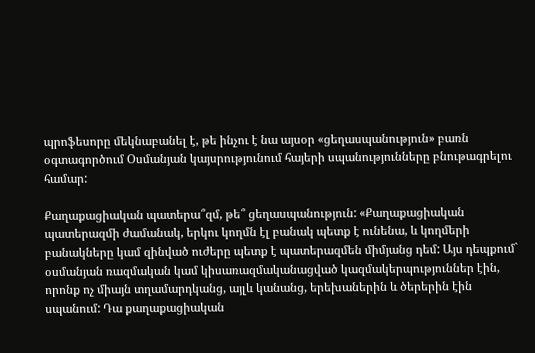պրոֆեսորը մեկնաբանել է, թե ինչու է նա այսօր «ցեղասպանություն» բառն օգտագործում Օսմանյան կայսրությունում հայերի սպանությունները բնութագրելու համար:

Քաղաքացիական պատերա՞զմ, թե՞ ցեղասպանություն: «Քաղաքացիական պատերազմի ժամանակ, երկու կողմն էլ բանակ պետք է ունենա, և կողմերի բանակները կամ զինված ուժերը պետք է պատերազմեն միմյանց դեմ: Այս դեպքում` օսմանյան ռազմական կամ կիսառազմականացված կազմակերպություններ էին, որոնք ոչ միայն տղամարդկանց, այլև կանանց, երեխաներին և ծերերին էին սպանում: Դա քաղաքացիական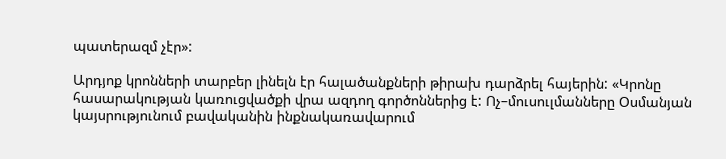պատերազմ չէր»:

Արդյոք կրոնների տարբեր լինելն էր հալածանքների թիրախ դարձրել հայերին: «Կրոնը հասարակության կառուցվածքի վրա ազդող գործոններից է: Ոչ–մուսուլմանները Օսմանյան կայսրությունում բավականին ինքնակառավարում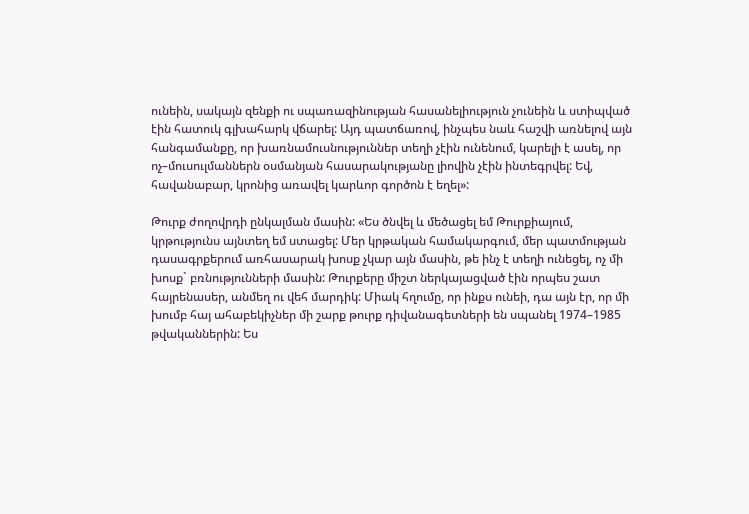ունեին, սակայն զենքի ու սպառազինության հասանելիություն չունեին և ստիպված էին հատուկ գլխահարկ վճարել: Այդ պատճառով, ինչպես նաև հաշվի առնելով այն հանգամանքը, որ խառնամուսնություններ տեղի չէին ունենում, կարելի է ասել, որ ոչ–մուսուլմաններն օսմանյան հասարակությանը լիովին չէին ինտեգրվել: Եվ, հավանաբար, կրոնից առավել կարևոր գործոն է եղել»:

Թուրք ժողովրդի ընկալման մասին: «Ես ծնվել և մեծացել եմ Թուրքիայում, կրթությունս այնտեղ եմ ստացել: Մեր կրթական համակարգում, մեր պատմության դասագրքերում առհասարակ խոսք չկար այն մասին, թե ինչ է տեղի ունեցել, ոչ մի խոսք` բռնությունների մասին: Թուրքերը միշտ ներկայացված էին որպես շատ հայրենասեր, անմեղ ու վեհ մարդիկ: Միակ հղումը, որ ինքս ունեի, դա այն էր, որ մի խումբ հայ ահաբեկիչներ մի շարք թուրք դիվանագետների են սպանել 1974–1985 թվականներին: Ես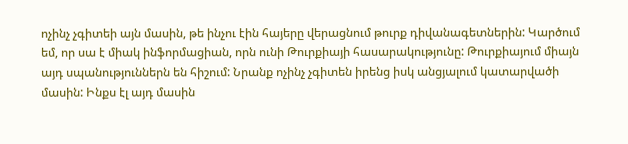ոչինչ չգիտեի այն մասին, թե ինչու էին հայերը վերացնում թուրք դիվանագետներին: Կարծում եմ, որ սա է միակ ինֆորմացիան, որն ունի Թուրքիայի հասարակությունը: Թուրքիայում միայն այդ սպանություններն են հիշում: Նրանք ոչինչ չգիտեն իրենց իսկ անցյալում կատարվածի մասին: Ինքս էլ այդ մասին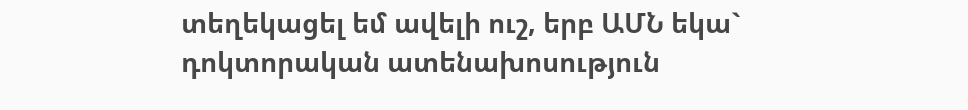տեղեկացել եմ ավելի ուշ, երբ ԱՄՆ եկա` դոկտորական ատենախոսություն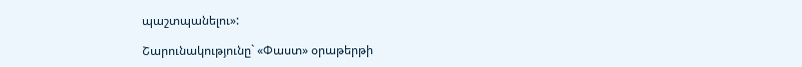պաշտպանելու»:

Շարունակությունը` «Փաստ» օրաթերթի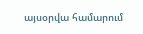այսօրվա համարում